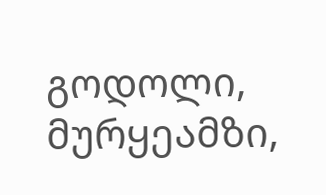გოდოლი, მურყეამზი,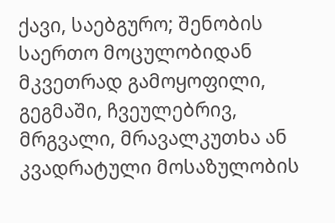ქავი, საებგურო; შენობის საერთო მოცულობიდან მკვეთრად გამოყოფილი, გეგმაში, ჩვეულებრივ, მრგვალი, მრავალკუთხა ან კვადრატული მოსაზულობის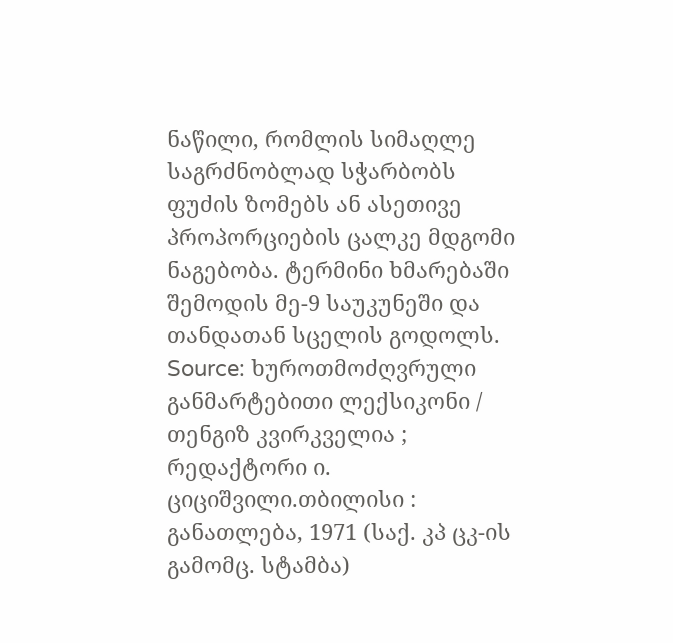ნაწილი, რომლის სიმაღლე საგრძნობლად სჭარბობს ფუძის ზომებს ან ასეთივე პროპორციების ცალკე მდგომი ნაგებობა. ტერმინი ხმარებაში შემოდის მე-9 საუკუნეში და თანდათან სცელის გოდოლს.
Source: ხუროთმოძღვრული განმარტებითი ლექსიკონი / თენგიზ კვირკველია ; რედაქტორი ი. ციციშვილი.თბილისი : განათლება, 1971 (საქ. კპ ცკ-ის გამომც. სტამბა)